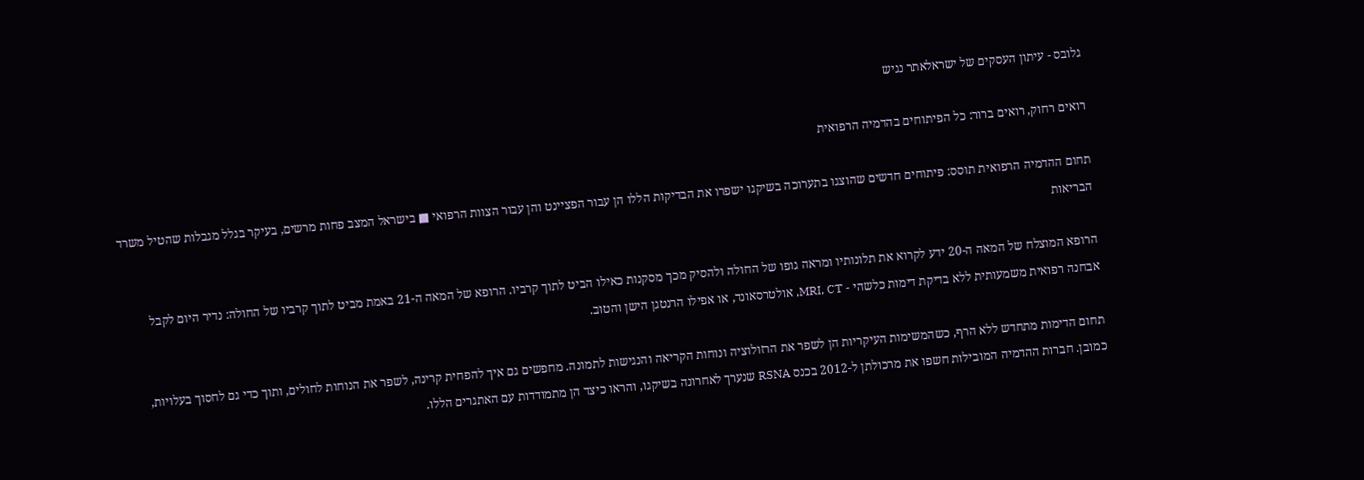גלובס - עיתון העסקים של ישראלאתר נגיש

רואים רחוק, רואים ברור: כל הפיתוחים בהדמיה הרפואית

תחום ההדמיה הרפואית תוסס: פיתוחים חדשים שהוצגו בתערוכה בשיקגו ישפרו את הבדיקות הללו הן עבור הפציינט והן עבור הצוות הרפואי ■ בישראל המצב פחות מרשים, בעיקר בגלל מגבלות שהטיל משרד הבריאות

הרופא המוצלח של המאה ה-20 ידע לקרוא את תלונותיו ומראה גופו של החולה ולהסיק מכך מסקנות כאילו הביט לתוך קרביו. הרופא של המאה ה-21 באמת מביט לתוך קרביו של החולה: נדיר היום לקבל אבחנה רפואית משמעותית ללא בדיקת דימות כלשהי - MRI, CT, אולטרסאונד, או אפילו הרנטגן הישן והטוב.

תחום הדימות מתחדש ללא הרף, כשהמשימות העיקריות הן לשפר את הרזולוציה ונוחות הקריאה והנגישות לתמונה. מחפשים גם איך להפחית קרינה, לשפר את הנוחות לחולים, ותוך כדי גם לחסוך בעלויות, כמובן. חברות ההדמיה המובילות חשפו את מרכולתן ל-2012 בכנס RSNA שנערך לאחרונה בשיקגו, והראו כיצד הן מתמודדות עם האתגרים הללו.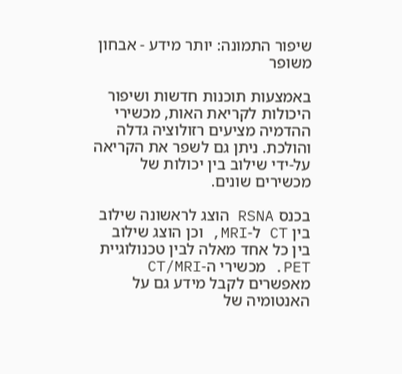שיפור התמונה: יותר מידע - אבחון משופר

באמצעות תוכנות חדשות ושיפור היכולות לקריאת האות, מכשירי ההדמיה מציעים רזולוציה גדלה והולכת. ניתן גם לשפר את הקריאה על-ידי שילוב בין יכולות של מכשירים שונים.

בכנס RSNA הוצג לראשונה שילוב בין CT ל-MRI, וכן הוצג שילוב בין כל אחד מאלה לבין טכנולוגיית PET. מכשירי ה-CT/MRI מאפשרים לקבל מידע גם על האנטומיה של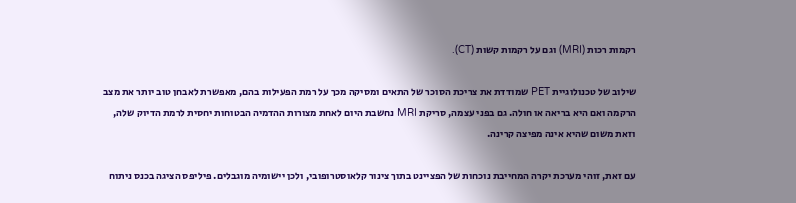רקמות רכות (MRI) וגם על רקמות קשות (CT).

שילוב של טכנולוגיית PET שמודדת את צריכת הסוכר של התאים ומסיקה מכך על רמת הפעילות בהם, מאפשרת לאבחן טוב יותר את מצב הרקמה ואם היא בריאה או חולה. גם בפני עצמה, סריקת MRI נחשבת היום לאחת מצורות ההדמיה הבטוחות יחסית לרמת הדיוק שלה, וזאת משום שהיא אינה מפיצה קרינה.

עם זאת, זוהי מערכת יקרה המחייבת נוכחות של הפציינט בתוך צינור קלאוסטרופובי, ולכן יישומיה מוגבלים. פיליפס הציגה בכנס ניתוח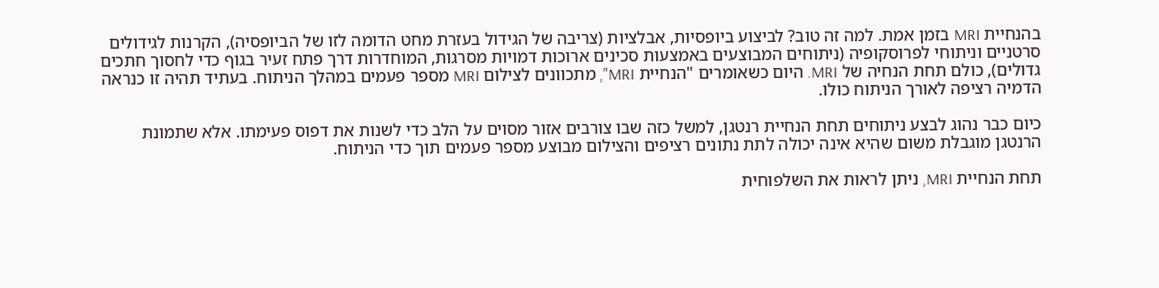בהנחיית MRI בזמן אמת. למה זה טוב? לביצוע ביופסיות, אבלציות (צריבה של הגידול בעזרת מחט הדומה לזו של הביופסיה), הקרנות לגידולים סרטניים וניתוחי לפרוסקופיה (ניתוחים המבוצעים באמצעות סכינים ארוכות דמויות מסרגות, המוחדרות דרך פתח זעיר בגוף כדי לחסוך חתכים גדולים), כולם תחת הנחיה של MRI. היום כשאומרים "הנחיית MRI", מתכוונים לצילום MRI מספר פעמים במהלך הניתוח. בעתיד תהיה זו כנראה הדמיה רציפה לאורך הניתוח כולו.

כיום כבר נהוג לבצע ניתוחים תחת הנחיית רנטגן, למשל כזה שבו צורבים אזור מסוים על הלב כדי לשנות את דפוס פעימתו. אלא שתמונת הרנטגן מוגבלת משום שהיא אינה יכולה לתת נתונים רציפים והצילום מבוצע מספר פעמים תוך כדי הניתוח.

תחת הנחיית MRI, ניתן לראות את השלפוחית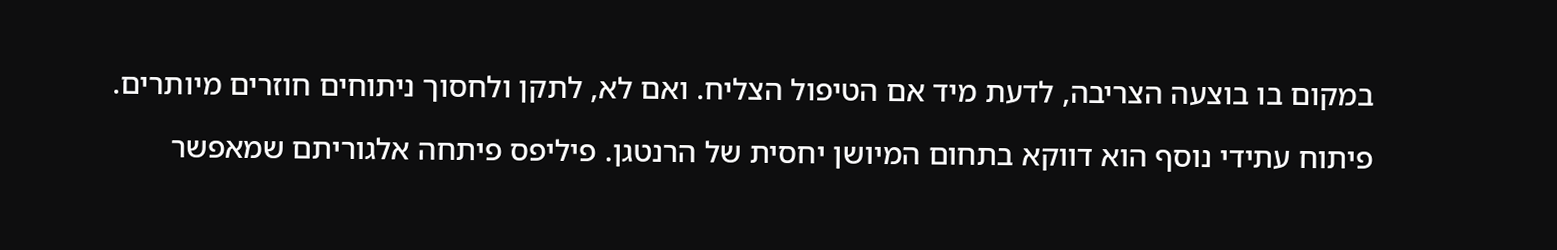במקום בו בוצעה הצריבה, לדעת מיד אם הטיפול הצליח. ואם לא, לתקן ולחסוך ניתוחים חוזרים מיותרים.

פיתוח עתידי נוסף הוא דווקא בתחום המיושן יחסית של הרנטגן. פיליפס פיתחה אלגוריתם שמאפשר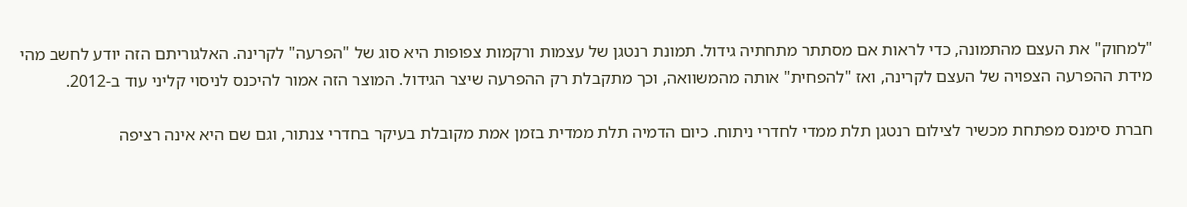"למחוק" את העצם מהתמונה, כדי לראות אם מסתתר מתחתיה גידול. תמונת רנטגן של עצמות ורקמות צפופות היא סוג של "הפרעה" לקרינה. האלגוריתם הזה יודע לחשב מהי מידת ההפרעה הצפויה של העצם לקרינה, ואז "להפחית" אותה מהמשוואה, וכך מתקבלת רק ההפרעה שיצר הגידול. המוצר הזה אמור להיכנס לניסוי קליני עוד ב-2012.

חברת סימנס מפתחת מכשיר לצילום רנטגן תלת ממדי לחדרי ניתוח. כיום הדמיה תלת ממדית בזמן אמת מקובלת בעיקר בחדרי צנתור, וגם שם היא אינה רציפה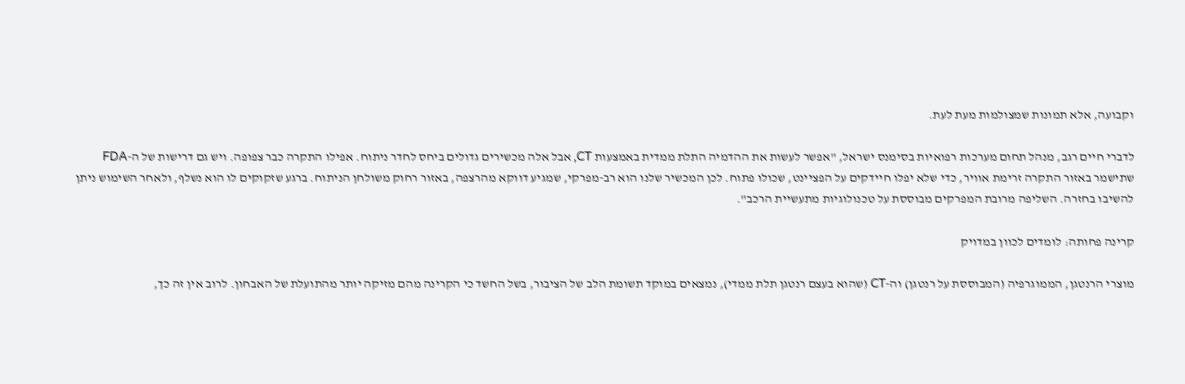וקבועה, אלא תמונות שמצולמות מעת לעת.

לדברי חיים רגב, מנהל תחום מערכות רפואיות בסימנס ישראל, "אפשר לעשות את ההדמיה התלת ממדית באמצעות CT, אבל אלה מכשירים גדולים ביחס לחדר ניתוח. אפילו התקרה כבר צפופה. ויש גם דרישות של ה-FDA שתישמר באזור התקרה זרימת אוויר, כדי שלא יפלו חיידקים על הפציינט, שכולו פתוח. לכן המכשיר שלנו הוא רב-מפרקי, שמגיע דווקא מהרצפה, באזור רחוק משולחן הניתוח. ברגע שזקוקים לו הוא נשלף, ולאחר השימוש ניתן להשיבו בחזרה. השליפה מרובת המפרקים מבוססת על טכנולוגיות מתעשיית הרכב".

קרינה פחותה: לומדים לכוון במדויק

מוצרי הרנטגן, הממוגרפיה (המבוססת על רנטגן) וה-CT (שהוא בעצם רנטגן תלת ממדי), נמצאים במוקד תשומת הלב של הציבור, בשל החשד כי הקרינה מהם מזיקה יותר מהתועלת של האבחון. לרוב אין זה כך,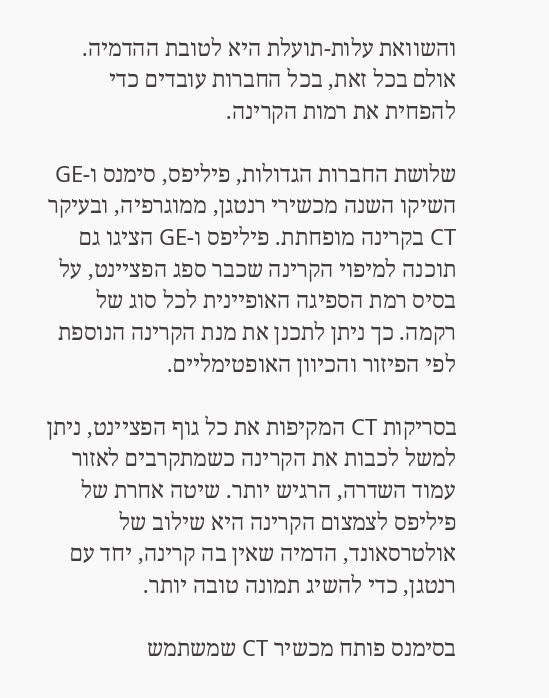והשוואת עלות-תועלת היא לטובת ההדמיה. אולם בכל זאת, בכל החברות עובדים כדי להפחית את רמות הקרינה.

שלושת החברות הגדולות, פיליפס, סימנס ו-GE השיקו השנה מכשירי רנטגן, ממוגרפיה, ובעיקר CT בקרינה מופחתת. פיליפס ו-GE הציגו גם תוכנה למיפוי הקרינה שכבר ספג הפציינט, על בסיס רמת הספיגה האופיינית לכל סוג של רקמה. כך ניתן לתכנן את מנת הקרינה הנוספת לפי הפיזור והכיוון האופטימליים.

בסריקות CT המקיפות את כל גוף הפציינט, ניתן למשל לכבות את הקרינה כשמתקרבים לאזור עמוד השדרה, הרגיש יותר. שיטה אחרת של פיליפס לצמצום הקרינה היא שילוב של אולטרסאונד, הדמיה שאין בה קרינה, יחד עם רנטגן, כדי להשיג תמונה טובה יותר.

בסימנס פותח מכשיר CT שמשתמש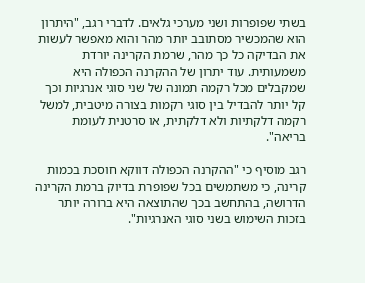בשתי שפופרות ושני מערכי גלאים. לדברי רגב, "היתרון הוא שהמכשיר מסתובב יותר מהר והוא מאפשר לעשות את הבדיקה כל כך מהר, שרמת הקרינה יורדת משמעותית. עוד יתרון של ההקרנה הכפולה היא שמקבלים מכל רקמה תמונה של שני סוגי אנרגיות וכך קל יותר להבדיל בין סוגי רקמות בצורה מיטבית, למשל רקמה דלקתיות ולא דלקתית, או סרטנית לעומת בריאה".

רגב מוסיף כי "ההקרנה הכפולה דווקא חוסכת בכמות קרינה, כי משתמשים בכל שפופרת בדיוק ברמת הקרינה הדרושה, בהתחשב בכך שהתוצאה היא ברורה יותר בזכות השימוש בשני סוגי האנרגיות".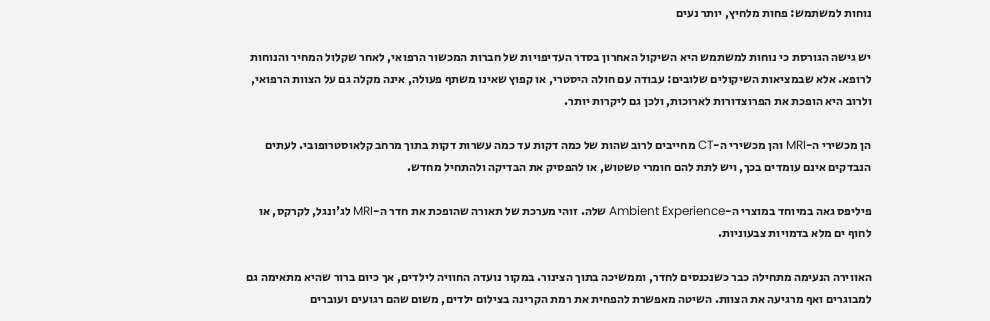נוחות למשתמש: פחות מלחיץ, יותר נעים

יש גישה הגורסת כי נוחות למשתמש היא השיקול האחרון בסדר העדיפויות של חברות המכשור הרפואי, לאחר שקלול המחיר והנוחות לרופא. אלא שבמציאות השיקולים שלובים: עבודה עם חולה היסטרי, או קפוץ שאינו משתף פעולה, אינה מקלה גם על הצוות הרפואי, ולרוב היא הופכת את הפרוצדורות לארוכות, ולכן גם ליקרות יותר.

הן מכשירי ה-MRI והן מכשירי ה-CT מחייבים לרוב שהות של כמה דקות עד כמה עשרות דקות בתוך מרחב קלאוסטרופובי. לעתים הנבדקים אינם עומדים בכך, ויש לתת להם חומרי טשטוש, או להפסיק את הבדיקה ולהתחיל מחדש.

פיליפס גאה במיוחד במוצרי ה-Ambient Experience שלה. זוהי מערכת של תאורה שהופכת את חדר ה-MRI לג'ונגל, לקרקס, או לחוף ים מלא בדמויות צבעוניות.

האווירה הנעימה מתחילה כבר כשנכנסים לחדר, וממשיכה בתוך הצינור. במקור נועדה החוויה לילדים, אך כיום ברור שהיא מתאימה גם למבוגרים ואף מרגיעה את הצוות. השיטה מאפשרת להפחית את רמת הקרינה בצילום ילדים, משום שהם רגועים ועוברים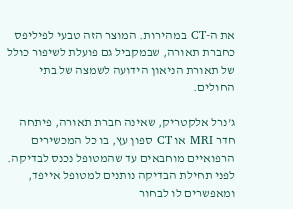את ה-CT במהירות. המוצר הזה טבעי לפיליפס כחברת תאורה, שבמקביל גם פועלת לשיפור כולל של תאורת הניאון הידועה לשמצה של בתי החולים.

ג'נרל אלקטריק, שאינה חברת תאורה, פיתחה חדר MRI או CT ספון עץ, בו כל המכשירים הרפואיים מוחבאים עד שהמטופל נכנס לבדיקה. לפני תחילת הבדיקה נותנים למטופל אייפד, ומאפשרים לו לבחור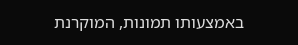באמצעותו תמונות, המוקרנת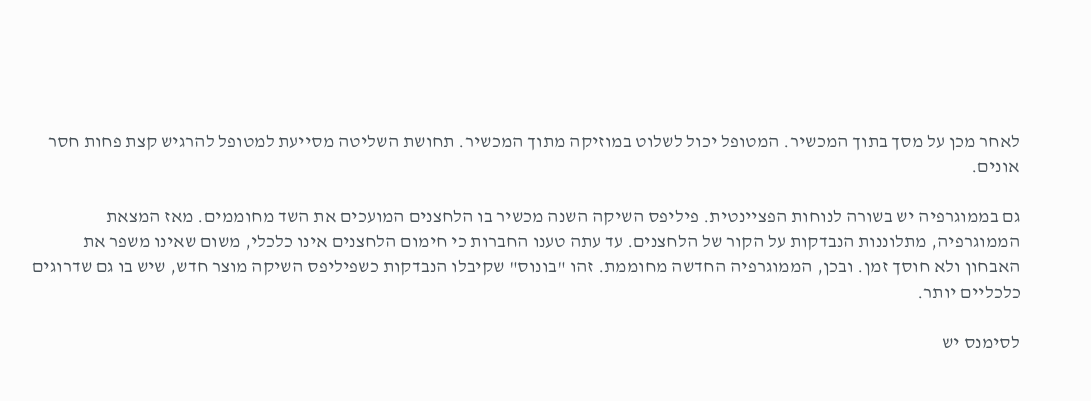לאחר מכן על מסך בתוך המכשיר. המטופל יכול לשלוט במוזיקה מתוך המכשיר. תחושת השליטה מסייעת למטופל להרגיש קצת פחות חסר אונים.

גם בממוגרפיה יש בשורה לנוחות הפציינטית. פיליפס השיקה השנה מכשיר בו הלחצנים המועכים את השד מחוממים. מאז המצאת הממוגרפיה, מתלוננות הנבדקות על הקור של הלחצנים. עד עתה טענו החברות כי חימום הלחצנים אינו כלכלי, משום שאינו משפר את האבחון ולא חוסך זמן. ובכן, הממוגרפיה החדשה מחוממת. זהו "בונוס" שקיבלו הנבדקות כשפיליפס השיקה מוצר חדש, שיש בו גם שדרוגים כלכליים יותר.

לסימנס יש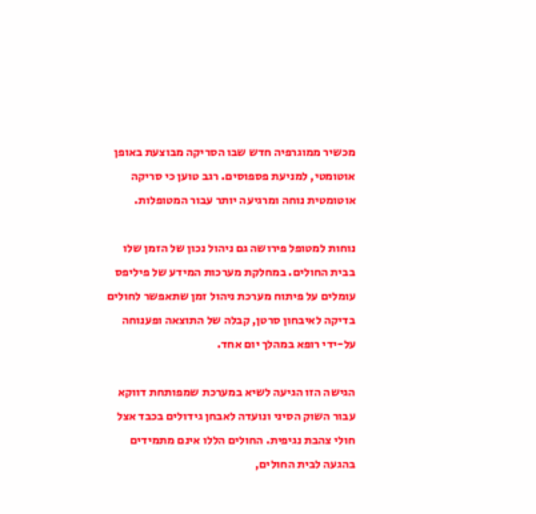מכשיר ממוגרפיה חדש שבו הסריקה מבוצעת באופן אוטומטי, למניעת פספוסים. רגב טוען כי סריקה אוטומטית נוחה ומרגיעה יותר עבור המטופלות.

נוחות למטופל פירושה גם ניהול נכון של הזמן שלו בבית החולים. במחלקת מערכות המידע של פיליפס עומלים על פיתוח מערכת ניהול זמן שתאפשר לחולים בדיקה לאיבחון סרטן, קבלה של התוצאה ופענוחה על-ידי רופא במהלך יום אחד.

הגישה הזו הגיעה לשיא במערכת שמפותחת דווקא עבור השוק הסיני ונועדה לאבחן גידולים בכבד אצל חולי צהבת נגיפית. החולים הללו אינם מתמידים בהגעה לבית החולים,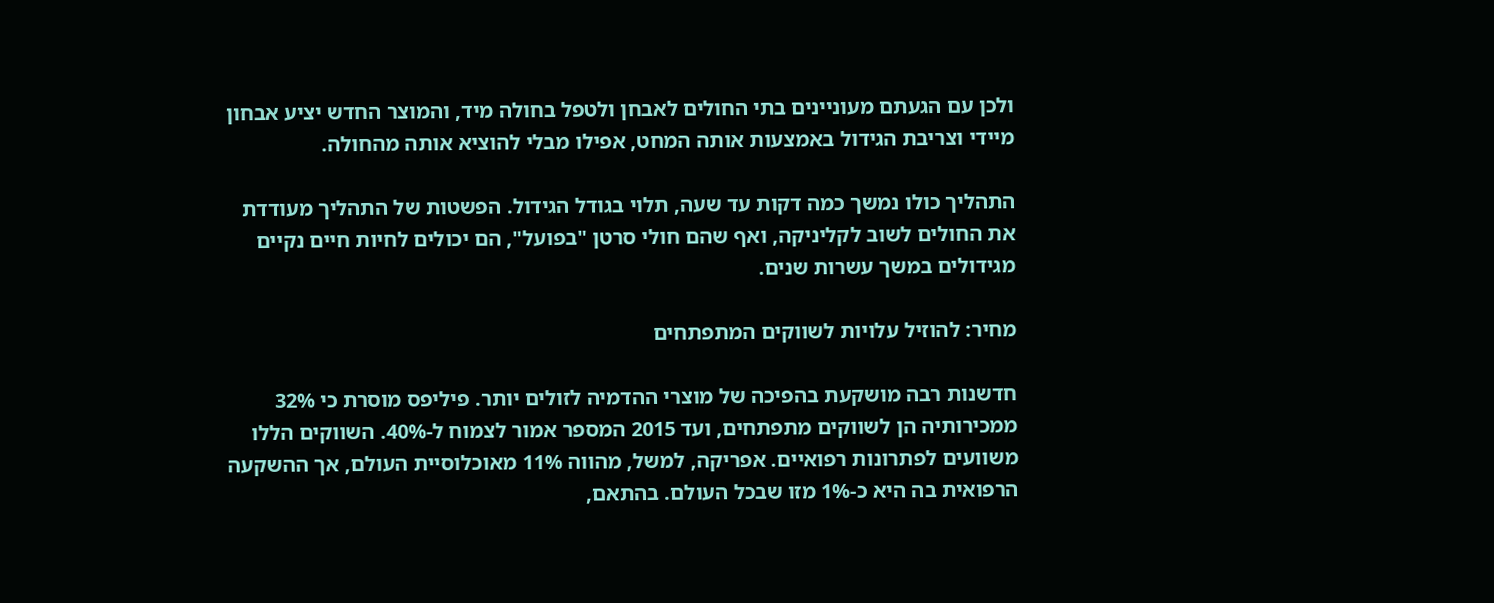ולכן עם הגעתם מעוניינים בתי החולים לאבחן ולטפל בחולה מיד, והמוצר החדש יציע אבחון מיידי וצריבת הגידול באמצעות אותה המחט, אפילו מבלי להוציא אותה מהחולה.

התהליך כולו נמשך כמה דקות עד שעה, תלוי בגודל הגידול. הפשטות של התהליך מעודדת את החולים לשוב לקליניקה, ואף שהם חולי סרטן "בפועל", הם יכולים לחיות חיים נקיים מגידולים במשך עשרות שנים.

מחיר: להוזיל עלויות לשווקים המתפתחים

חדשנות רבה מושקעת בהפיכה של מוצרי ההדמיה לזולים יותר. פיליפס מוסרת כי 32% ממכירותיה הן לשווקים מתפתחים, ועד 2015 המספר אמור לצמוח ל-40%. השווקים הללו משוועים לפתרונות רפואיים. אפריקה, למשל, מהווה 11% מאוכלוסיית העולם, אך ההשקעה הרפואית בה היא כ-1% מזו שבכל העולם. בהתאם,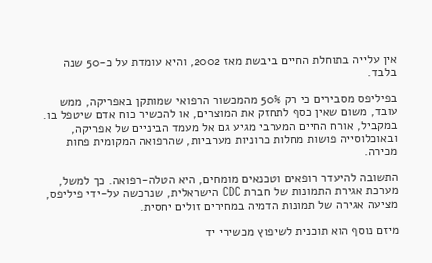אין עלייה בתוחלת החיים ביבשת מאז 2002, והיא עומדת על כ-50 שנה בלבד.

בפיליפס מסבירים כי רק 50% מהמכשור הרפואי שמותקן באפריקה, ממש עובד, משום שאין כסף לתחזק את המוצרים, או להכשיר כוח אדם שיטפל בו. במקביל, אורח החיים המערבי מגיע גם אל מעמד הביניים של אפריקה, ובאוכלוסייה פושות מחלות כרוניות מערביות, שהרפואה המקומית פחות מכירה.

התשובה להיעדר רופאים וטכנאים מומחים, היא הטלה-רפואה. כך למשל, מערכת אגירת התמונות של חברת CDC הישראלית, שנרכשה על-ידי פיליפס, מציעה אגירה של תמונות הדמיה במחירים זולים יחסית.

מיזם נוסף הוא תוכנית לשיפוץ מכשירי יד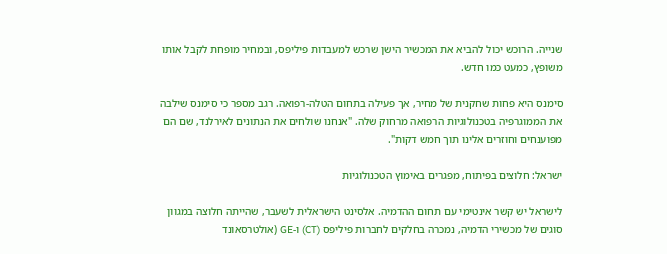שנייה. הרוכש יכול להביא את המכשיר הישן שרכש למעבדות פיליפס, ובמחיר מופחת לקבל אותו משופץ, כמעט כמו חדש.

סימנס היא פחות שחקנית של מחיר, אך פעילה בתחום הטלה-רפואה. רגב מספר כי סימנס שילבה את הממוגרפיה בטכנולוגיות הרפואה מרחוק שלה. "אנחנו שולחים את הנתונים לאירלנד, שם הם מפוענחים וחוזרים אלינו תוך חמש דקות".

ישראל: חלוצים בפיתוח, מפגרים באימוץ הטכנולוגיות

לישראל יש קשר אינטימי עם תחום ההדמיה. אלסינט הישראלית לשעבר, שהייתה חלוצה במגוון סוגים של מכשירי הדמיה, נמכרה בחלקים לחברות פיליפס (CT) ו-GE (אולטרסאונד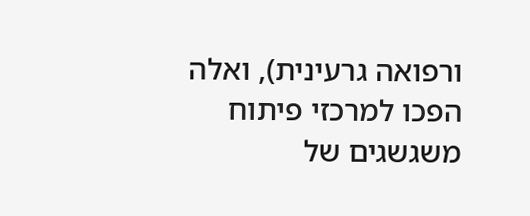ורפואה גרעינית), ואלה הפכו למרכזי פיתוח משגשגים של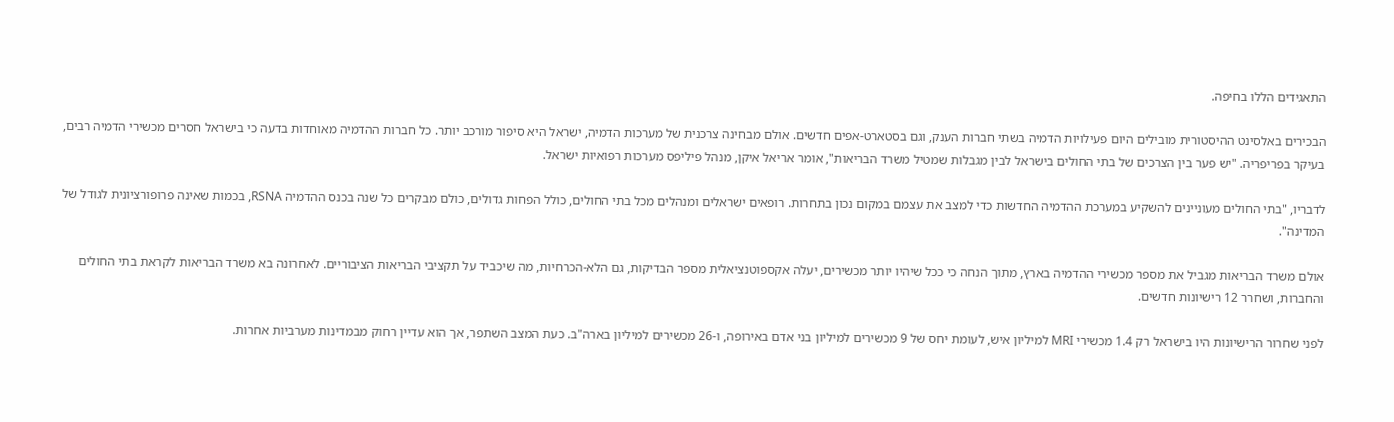התאגידים הללו בחיפה.

הבכירים באלסינט ההיסטורית מובילים היום פעילויות הדמיה בשתי חברות הענק, וגם בסטארט-אפים חדשים. אולם מבחינה צרכנית של מערכות הדמיה, ישראל היא סיפור מורכב יותר. כל חברות ההדמיה מאוחדות בדעה כי בישראל חסרים מכשירי הדמיה רבים, בעיקר בפריפריה. "יש פער בין הצרכים של בתי החולים בישראל לבין מגבלות שמטיל משרד הבריאות", אומר אריאל איקן, מנהל פיליפס מערכות רפואיות ישראל.

לדבריו, "בתי החולים מעוניינים להשקיע במערכת ההדמיה החדשות כדי למצב את עצמם במקום נכון בתחרות. רופאים ישראלים ומנהלים מכל בתי החולים, כולל הפחות גדולים, כולם מבקרים כל שנה בכנס ההדמיה RSNA, בכמות שאינה פרופורציונית לגודל של המדינה".

אולם משרד הבריאות מגביל את מספר מכשירי ההדמיה בארץ, מתוך הנחה כי ככל שיהיו יותר מכשירים, יעלה אקספוטנציאלית מספר הבדיקות, גם הלא-הכרחיות, מה שיכביד על תקציבי הבריאות הציבוריים. לאחרונה בא משרד הבריאות לקראת בתי החולים והחברות, ושחרר 12 רישיונות חדשים.

לפני שחרור הרישיונות היו בישראל רק 1.4 מכשירי MRI למיליון איש, לעומת יחס של 9 מכשירים למיליון בני אדם באירופה, ו-26 מכשירים למיליון בארה"ב. כעת המצב השתפר, אך הוא עדיין רחוק מבמדינות מערביות אחרות.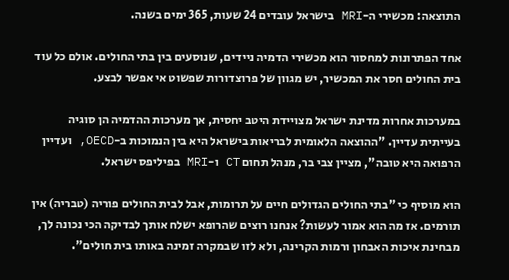התוצאה: מכשירי ה-MRI בישראל עובדים 24 שעות, 365 ימים בשנה.

אחד הפתרונות למחסור הוא מכשירי הדמיה ניידים, שנוסעים בין בתי החולים. אולם כל עוד בית החולים חסר את המכשיר, יש מגוון של פרוצדורות שפשוט אי אפשר לבצע.

במערכות אחרות מדינת ישראל מצויידת היטב יחסית, אך מערכות ההדמיה הן סוגיה בעייתית עדיין. "ההוצאה הלאומית לבריאות בישראל היא בין הנמוכות ב-OECD, ועדיין הרפואה היא טובה", מציין צבי בר, מנהל תחום CT ו-MRI בפיליפס ישראל.

הוא מוסיף כי "בתי החולים הגדולים חיים על תרומות, אבל לבית החולים פוריה (טבריה) אין תורמים. אז מה הוא אמור לעשות? אנחנו רוצים שהרופא ישלח אותך לבדיקה הכי נכונה לך, מבחינת איכות האבחון ורמות הקרינה, ולא לזו שבמקרה זמינה באותו בית חולים".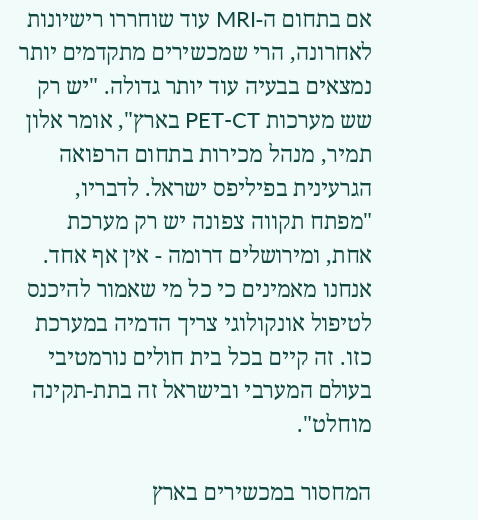אם בתחום ה-MRI עוד שוחררו רישיונות לאחרונה, הרי שמכשירים מתקדמים יותר נמצאים בבעיה עוד יותר גדולה. "יש רק שש מערכות PET-CT בארץ", אומר אלון תמיר, מנהל מכירות בתחום הרפואה הגרעינית בפיליפס ישראל. לדבריו, "מפתח תקווה צפונה יש רק מערכת אחת, ומירושלים דרומה - אין אף אחד. אנחנו מאמינים כי כל מי שאמור להיכנס לטיפול אונקולוגי צריך הדמיה במערכת כזו. זה קיים בכל בית חולים נורמטיבי בעולם המערבי ובישראל זה בתת-תקינה מוחלט".

המחסור במכשירים בארץ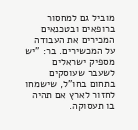מוביל גם למחסור ברופאים ובטכנאים המכירים את העבודה על המכשירים. בר: "יש מספיק ישראלים לשעבר שעוסקים בתחום בחו"ל, שישמחו לחזור לארץ אם תהיה בו תעסוקה.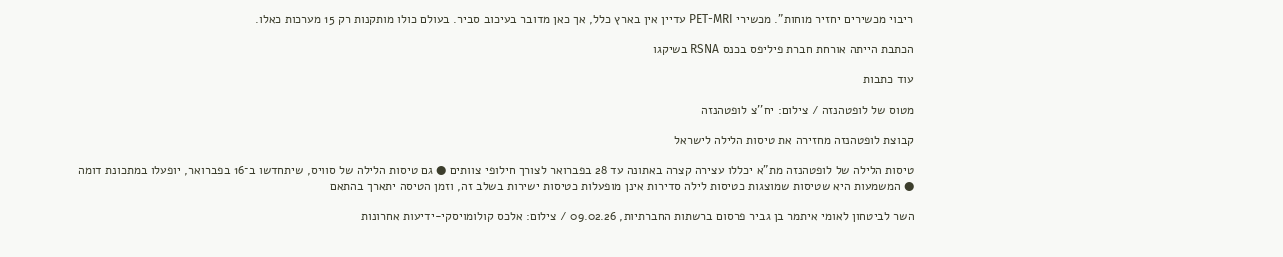ריבוי מכשירים יחזיר מוחות". מכשירי PET-MRI עדיין אין בארץ כלל, אך כאן מדובר בעיכוב סביר. בעולם כולו מותקנות רק 15 מערכות כאלו.

הכתבת הייתה אורחת חברת פיליפס בכנס RSNA בשיקגו

עוד כתבות

מטוס של לופטהנזה / צילום: יח''צ לופטהנזה

קבוצת לופטהנזה מחזירה את טיסות הלילה לישראל

טיסות הלילה של לופטהנזה מת"א יכללו עצירה קצרה באתונה עד 28 בפברואר לצורך חילופי צוותים ● גם טיסות הלילה של סוויס, שיתחדשו ב־16 בפברואר, יופעלו במתכונת דומה ● המשמעות היא שטיסות שמוצגות כטיסות לילה סדירות אינן מופעלות כטיסות ישירות בשלב זה, וזמן הטיסה יתארך בהתאם

השר לביטחון לאומי איתמר בן גביר פרסום ברשתות החברתיות, 09.02.26 / צילום: אלכס קולומויסקי-ידיעות אחרונות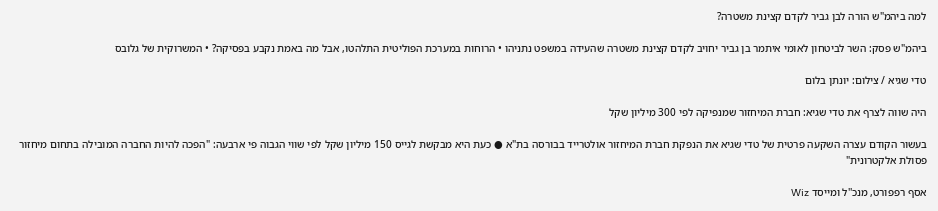למה ביהמ"ש הורה לבן גביר לקדם קצינת משטרה?

ביהמ"ש פסק: השר לביטחון לאומי איתמר בן גביר יחויב לקדם קצינת משטרה שהעידה במשפט נתניהו • הרוחות במערכת הפוליטית התלהטו, אבל מה באמת נקבע בפסיקה? • המשרוקית של גלובס

טדי שגיא / צילום: יונתן בלום

היה שווה לצרף את טדי שגיא: חברת המיחזור שמנפיקה לפי 300 מיליון שקל

בעשור הקודם עצרה השקעה פרטית של טדי שגיא את הנפקת חברת המיחזור אולטרייד בבורסה בת"א ● כעת היא מבקשת לגייס 150 מיליון שקל לפי שווי הגבוה פי ארבעה: "הפכה להיות החברה המובילה בתחום מיחזור פסולת אלקטרונית"

אסף רפפורט, מנכ''ל ומייסד Wiz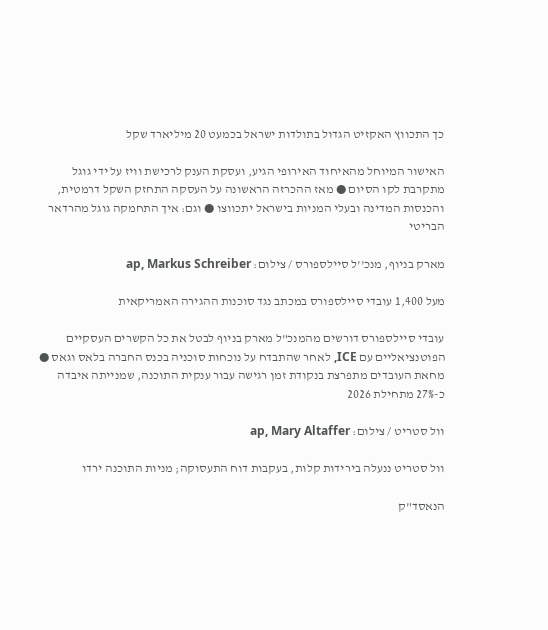כך התכווץ האקזיט הגדול בתולדות ישראל בכמעט 20 מיליארד שקל

האישור המיוחל מהאיחוד האירופי הגיע, ועסקת הענק לרכישת וויז על ידי גוגל מתקרבת לקו הסיום ● מאז ההכרזה הראשונה על העסקה התחזק השקל דרמטית, והכנסות המדינה ובעלי המניות בישראל יתכווצו ● וגם: איך התחמקה גוגל מהרדאר הבריטי

מארק בניוף, מנכ''ל סיילספורס / צילום: ap, Markus Schreiber

מעל 1,400 עובדי סיילספורס במכתב נגד סוכנות ההגירה האמריקאית

עובדי סיילספורס דורשים מהמנכ"ל מארק בניוף לבטל את כל הקשרים העסקיים הפוטנציאליים עם ICE, לאחר שהתבדח על נוכחות סוכניה בכנס החברה בלאס וגאס ● מחאת העובדים מתפרצת בנקודת זמן רגישה עבור ענקית התוכנה, שמנייתה איבדה כ-27% מתחילת 2026

וול סטריט / צילום: ap, Mary Altaffer

וול סטריט ננעלה בירידות קלות, בעקבות דוח התעסוקה; מניות התוכנה ירדו

הנאסד"ק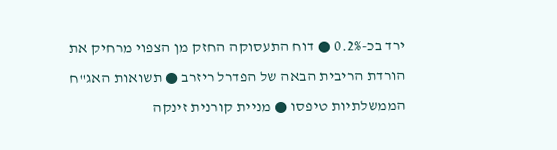ירד בכ-0.2% ● דוח התעסוקה החזק מן הצפוי מרחיק את הורדת הריבית הבאה של הפדרל ריזרב ● תשואות האג"ח הממשלתיות טיפסו ● מניית קורנית זינקה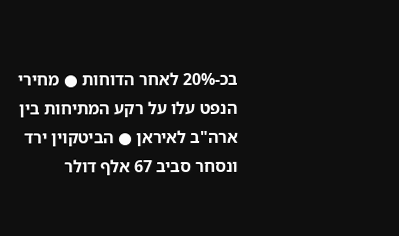בכ-20% לאחר הדוחות ● מחירי הנפט עלו על רקע המתיחות בין ארה"ב לאיראן ● הביטקוין ירד ונסחר סביב 67 אלף דולר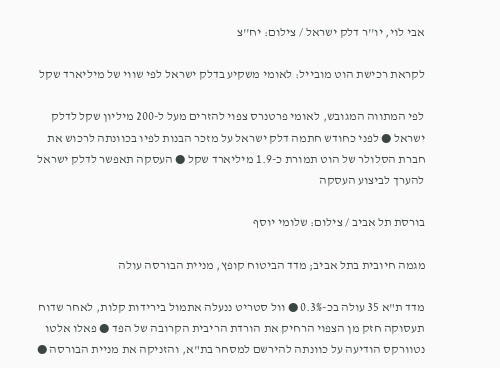אבי לוי, יו''ר דלק ישראל / צילום: יח''צ

לקראת רכישת הוט מובייל: לאומי משקיע בדלק ישראל לפי שווי של מיליארד שקל

לפי המתווה המגובש, לאומי פרטנרס צפוי להזרים מעל ל-200 מיליון שקל לדלק ישראל ● לפני כחודש חתמה דלק ישראל על מזכר הבנות לפיו בכוונתה לרכוש את חברת הסלולר של הוט תמורת כ-1.9 מיליארד שקל ● העסקה תאפשר לדלק ישראל להערך לביצוע העסקה

בורסת תל אביב / צילום: שלומי יוסף

מגמה חיובית בתל אביב; מדד הביטוח קופץ, מניית הבורסה עולה

מדד ת"א 35 עולה בכ-0.3% ● וול סטריט ננעלה אתמול בירידות קלות, לאחר שדוח תעסוקה חזק מן הצפוי הרחיק את הורדת הריבית הקרובה של הפד ● פאלו אלטו נטוורקס הודיעה על כוונתה להירשם למסחר בת"א, והזניקה את מניית הבורסה ●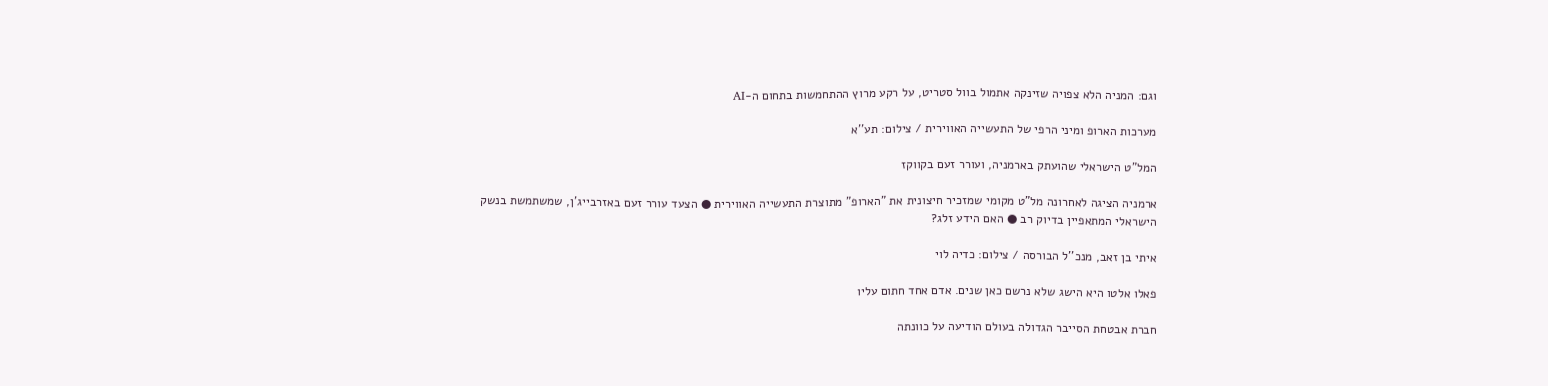וגם: המניה הלא צפויה שזינקה אתמול בוול סטריט, על רקע מרוץ ההתחמשות בתחום ה-AI

מערכות הארופ ומיני הרפי של התעשייה האווירית / צילום: תע''א

המל"ט הישראלי שהועתק בארמניה, ועורר זעם בקווקז

ארמניה הציגה לאחרונה מל"ט מקומי שמזכיר חיצונית את "הארופ" מתוצרת התעשייה האווירית ● הצעד עורר זעם באזרבייג'ן, שמשתמשת בנשק הישראלי המתאפיין בדיוק רב ● האם הידע זלג?

איתי בן זאב, מנכ''ל הבורסה / צילום: כדיה לוי

פאלו אלטו היא הישג שלא נרשם כאן שנים. אדם אחד חתום עליו

חברת אבטחת הסייבר הגדולה בעולם הודיעה על כוונתה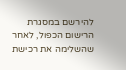להירשם במסגרת הרישום הכפול, לאחר שהשלימה את רכישת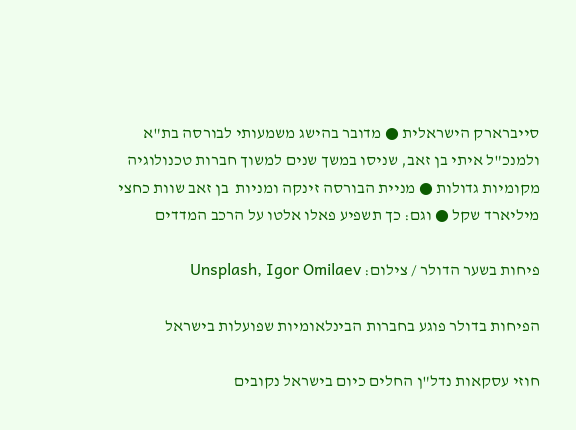סייברארק הישראלית ● מדובר בהישג משמעותי לבורסה בת"א ולמנכ"ל איתי בן זאב, שניסו במשך שנים למשוך חברות טכנולוגיה מקומיות גדולות ● מניית הבורסה זינקה ומניות  בן זאב שוות כחצי מיליארד שקל ● וגם: כך תשפיע פאלו אלטו על הרכב המדדים

פיחות בשער הדולר / צילום: Unsplash, Igor Omilaev

הפיחות בדולר פוגע בחברות הבינלאומיות שפועלות בישראל

חוזי עסקאות נדל"ן החלים כיום בישראל נקובים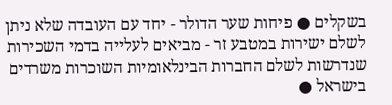בשקלים ● פיחות שער הדולר - יחד עם העובדה שלא ניתן לשלם ישירות במטבע זר - מביאים לעלייה בדמי השכירות שנדרשות לשלם החברות הבינלאומיות השוכרות משרדים בישראל ●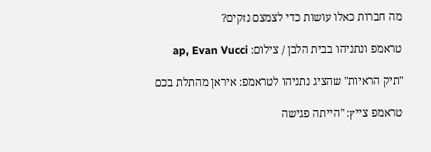מה חברות כאלו עושות כדי לצמצם נזקים?

טראמפ ונתניהו בבית הלבן / צילום: ap, Evan Vucci

"תיק הראיות" שהציג נתניהו לטראמפ: איראן מהתלת בכם

טראמפ צייץ: "הייתה פגישה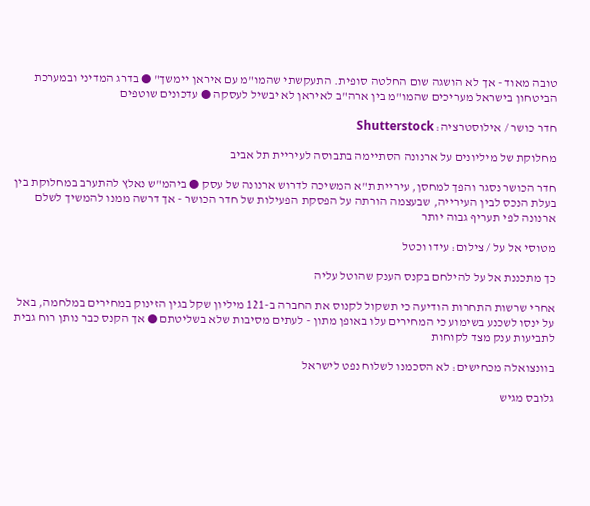טובה מאוד - אך לא הושגה שום החלטה סופית. התעקשתי שהמו"מ עם איראן יימשך" ● בדרג המדיני ובמערכת הביטחון בישראל מעריכים שהמו"מ בין ארה"ב לאיראן לא יבשיל לעסקה ● עדכונים שוטפים

חדר כושר / אילוסטרציה: Shutterstock

מחלוקת של מיליונים על ארנונה הסתיימה בתבוסה לעיריית תל אביב

חדר הכושר נסגר והפך למחסן, עיריית ת"א המשיכה לדרוש ארנונה של עסק ● ביהמ"ש נאלץ להתערב במחלוקת בין בעלת הנכס לבין העירייה, שבעצמה הורתה על הפסקת הפעילות של חדר הכושר - אך דרשה ממנו להמשיך לשלם ארנונה לפי תעריף גבוה יותר

מטוסי אל על / צילום: עידו וכטל

כך מתכננת אל על להילחם בקנס הענק שהוטל עליה

אחרי שרשות התחרות הודיעה כי תשקול לקנוס את החברה ב-121 מיליון שקל בגין הזינוק במחירים במלחמה, באל על ינסו לשכנע בשימוע כי המחירים עלו באופן מתון - לעתים מסיבות שלא בשליטתם ● אך הקנס כבר נותן רוח גבית לתביעות ענק מצד לקוחות

בוונצואלה מכחישים: לא הסכמנו לשלוח נפט לישראל

גלובס מגיש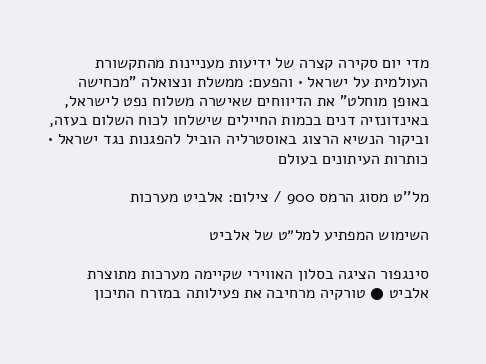מדי יום סקירה קצרה של ידיעות מעניינות מהתקשורת העולמית על ישראל • והפעם: ממשלת ונצואלה "מכחישה באופן מוחלט" את הדיווחים שאישרה משלוח נפט לישראל, באינדונזיה דנים בכמות החיילים שישלחו לכוח השלום בעזה, וביקור הנשיא הרצוג באוסטרליה הוביל להפגנות נגד ישראל • כותרות העיתונים בעולם

מל''ט מסוג הרמס 900 / צילום: אלביט מערכות

השימוש המפתיע למל״ט של אלביט

סינגפור הציגה בסלון האווירי שקיימה מערכות מתוצרת אלביט ● טורקיה מרחיבה את פעילותה במזרח התיכון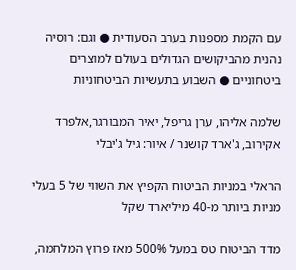עם הקמת מספנות בערב הסעודית ● וגם: רוסיה נהנית מהביקושים הגדולים בעולם למוצרים ביטחוניים ● השבוע בתעשיות הביטחוניות

שלמה אליהו, ערן גריפל, יאיר המבורגר,אלפרד אקירוב, ג'ארד קושנר / איור: גיל ג'יבלי

הראלי במניות הביטוח הקפיץ את השווי של 5 בעלי מניות ביותר מ-40 מיליארד שקל

מדד הביטוח טס במעל 500% מאז פרוץ המלחמה,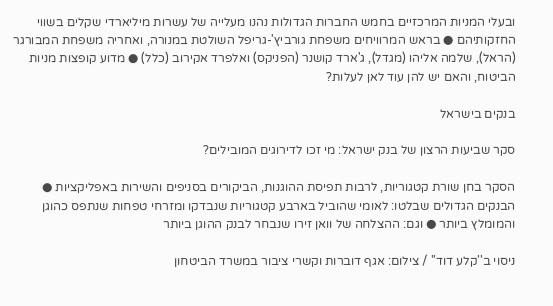ובעלי המניות המרכזיים בחמש החברות הגדולות נהנו מעלייה של עשרות מיליארדי שקלים בשווי החזקותיהם ● בראש המרוויחים משפחת גורביץ'-גריפל השולטת במנורה, ואחריה משפחת המבורגר (הראל), שלמה אליהו (מגדל), ג'ארד קושנר (הפניקס) ואלפרד אקירוב (כלל) ● מדוע קופצות מניות הביטוח, והאם יש להן עוד לאן לעלות?

בנקים בישראל

סקר שביעות הרצון של בנק ישראל: מי זכו לדירוגים המובילים?

הסקר בחן שורת קטגוריות, לרבות תפיסת ההוגנות, הביקורים בסניפים והשירות באפליקציות ● הבנקים הגדולים שבלטו: לאומי שהוביל בארבע קטגוריות שנבדקו ומזרחי טפחות שנתפס כהוגן והמומלץ ביותר ● וגם: ההצלחה של וואן זירו שנבחר לבנק ההוגן ביותר

ניסוי ב''קלע דוד'' / צילום: אגף דוברות וקשרי ציבור במשרד הביטחון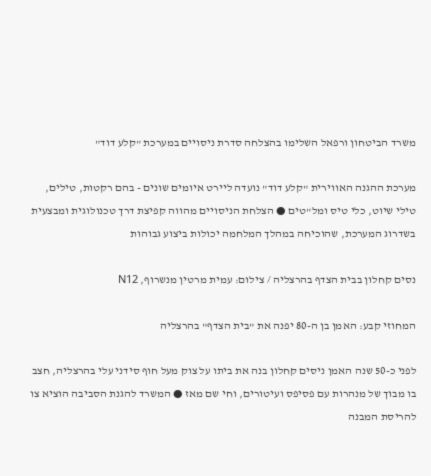משרד הביטחון ורפאל השלימו בהצלחה סדרת ניסויים במערכת "קלע דוד"

מערכת ההגנה האווירית "קלע דוד" נועדה ליירט איומים שונים - בהם רקטות, טילים, טילי שיוט, כלי טיס ומל"טים ● הצלחת הניסויים מהווה קפיצת דרך טכנולוגית ומבצעית בשדרוג המערכת, שהוכיחה במהלך המלחמה יכולות ביצוע גבוהות

נסים קחלון בבית הצדף בהרצליה / צילום: עמית מרטין מנשרוף, N12

המחוזי קבע: האמן בן ה-80 יפנה את "בית הצדף" בהרצליה

לפני כ-50 שנה האמן ניסים קחלון בנה את ביתו על צוק מעל חוף סידני עלי בהרצליה, חצב בו מבוך של מנהרות עם פסיפס ועיטורים, וחי שם מאז ● המשרד להגנת הסביבה הוציא צו להריסת המבנה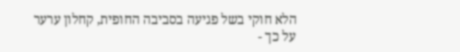הלא חוקי בשל פגיעה בסביבה החופית, קחלון ערער על כך -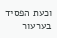וכעת הפסיד בערעור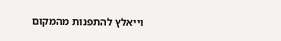וייאלץ להתפנות מהמקום